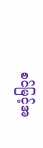စင်မြင့်အ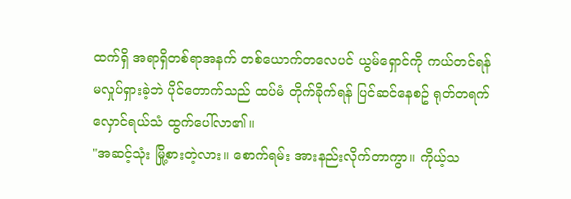ထက်ရှိ အရာရှိတစ်ရာအနက် တစ်ယောက်တလေပင် ယွမ်ရှောင်ကို ကယ်တင်ရန် မလှုပ်ရှားခဲ့ဘဲ ပိုင်တောက်သည် ထပ်မံ တိုက်ခိုက်ရန် ပြင်ဆင်နေစဥ် ရုတ်တရက် လှောင်ရယ်သံ ထွက်ပေါ်လာ၏။
"အဆင့်သုံး မြို့စားတဲ့လား။ စောက်ရမ်း အားနည်းလိုက်တာကွာ။ ကိုယ့်သ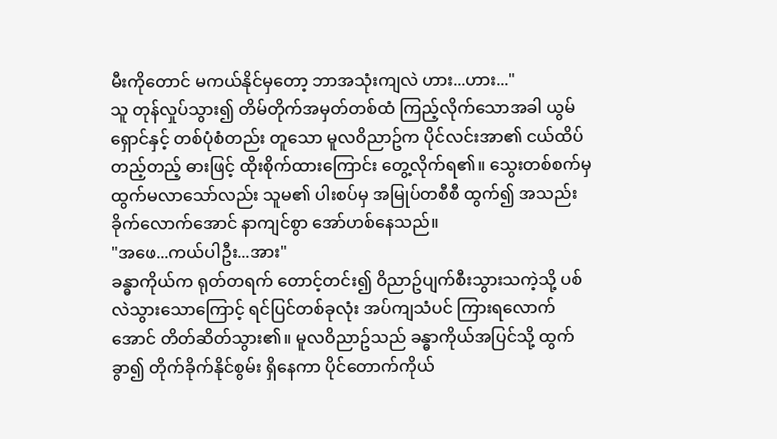မီးကိုတောင် မကယ်နိုင်မှတော့ ဘာအသုံးကျလဲ ဟား...ဟား..."
သူ တုန်လှုပ်သွား၍ တိမ်တိုက်အမှတ်တစ်ထံ ကြည့်လိုက်သောအခါ ယွမ်ရှောင်နှင့် တစ်ပုံစံတည်း တူသော မူလဝိညာဥ်က ပိုင်လင်းအာ၏ ငယ်ထိပ်တည့်တည့် ဓားဖြင့် ထိုးစိုက်ထားကြောင်း တွေ့လိုက်ရ၏။ သွေးတစ်စက်မှ ထွက်မလာသော်လည်း သူမ၏ ပါးစပ်မှ အမြုပ်တစီစီ ထွက်၍ အသည်းခိုက်လောက်အောင် နာကျင်စွာ အော်ဟစ်နေသည်။
"အဖေ...ကယ်ပါဦး...အား"
ခန္ဓာကိုယ်က ရုတ်တရက် တောင့်တင်း၍ ဝိညာဥ်ပျက်စီးသွားသကဲ့သို့ ပစ်လဲသွားသောကြောင့် ရင်ပြင်တစ်ခုလုံး အပ်ကျသံပင် ကြားရလောက်အောင် တိတ်ဆိတ်သွား၏။ မူလဝိညာဥ်သည် ခန္ဓာကိုယ်အပြင်သို့ ထွက်ခွာ၍ တိုက်ခိုက်နိုင်စွမ်း ရှိနေကာ ပိုင်တောက်ကိုယ်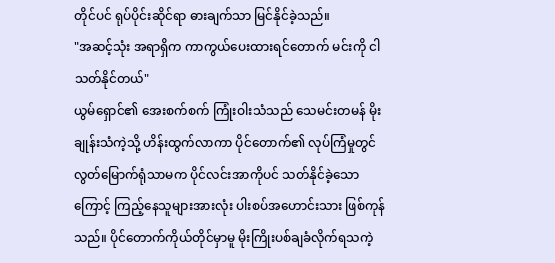တိုင်ပင် ရုပ်ပိုင်းဆိုင်ရာ ဓားချက်သာ မြင်နိုင်ခဲ့သည်။
"အဆင့်သုံး အရာရှိက ကာကွယ်ပေးထားရင်တောက် မင်းကို ငါ သတ်နိုင်တယ်"
ယွမ်ရှောင်၏ အေးစက်စက် ကြုံးဝါးသံသည် သေမင်းတမန် မိုးချုန်းသံကဲ့သို့ ဟိန်းထွက်လာကာ ပိုင်တောက်၏ လုပ်ကြံမှုတွင် လွတ်မြောက်ရုံသာမက ပိုင်လင်းအာကိုပင် သတ်နိုင်ခဲ့သောကြောင့် ကြည့်နေသူများအားလုံး ပါးစပ်အဟောင်းသား ဖြစ်ကုန်သည်။ ပိုင်တောက်ကိုယ်တိုင်မှာမူ မိုးကြိုးပစ်ချခံလိုက်ရသကဲ့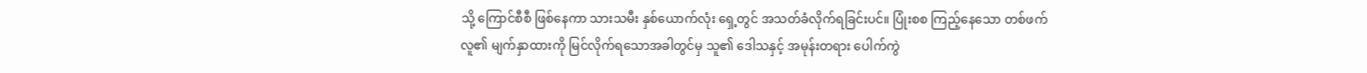သို့ ကြောင်စီစီ ဖြစ်နေကာ သားသမီး နှစ်ယောက်လုံး ရှေ့တွင် အသတ်ခံလိုက်ရခြင်းပင်။ ပြုံးစစ ကြည့်နေသော တစ်ဖက်လူ၏ မျက်နှာထားကို မြင်လိုက်ရသောအခါတွင်မှ သူ၏ ဒေါသနှင့် အမုန်းတရား ပေါက်ကွဲ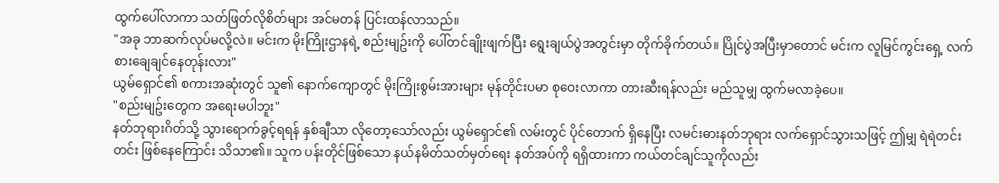ထွက်ပေါ်လာကာ သတ်ဖြတ်လိုစိတ်များ အင်မတန် ပြင်းထန်လာသည်။
"အခု ဘာဆက်လုပ်မလို့လဲ။ မင်းက မိုးကြိုးဌာနရဲ့ စည်းမျဥ်းကို ပေါ်တင်ချိုးဖျက်ပြီး ရွေးချယ်ပွဲအတွင်းမှာ တိုက်ခိုက်တယ်။ ပြိုင်ပွဲအပြီးမှာတောင် မင်းက လူမြင်ကွင်းရှေ့ လက်စားချေချင်နေတုန်းလား"
ယွမ်ရှောင်၏ စကားအဆုံးတွင် သူ၏ နောက်ကျောတွင် မိုးကြိုးစွမ်းအားများ မုန်တိုင်းပမာ စုဝေးလာကာ တားဆီးရန်လည်း မည်သူမျှ ထွက်မလာခဲ့ပေ။
"စည်းမျဥ်းတွေက အရေးမပါဘူး"
နတ်ဘုရားဂိတ်သို့ သွားရောက်ခွင့်ရရန် နှစ်ချီသာ လိုတော့သော်လည်း ယွမ်ရှောင်၏ လမ်းတွင် ပိုင်တောက် ရှိနေပြီး လမင်းဓားနတ်ဘုရား လက်ရှောင်သွားသဖြင့် ဤမျှ ရဲရဲတင်းတင်း ဖြစ်နေကြောင်း သိသာ၏။ သူက ပန်းတိုင်ဖြစ်သော နယ်နမိတ်သတ်မှတ်ရေး နတ်အပ်ကို ရရှိထားကာ ကယ်တင်ချင်သူကိုလည်း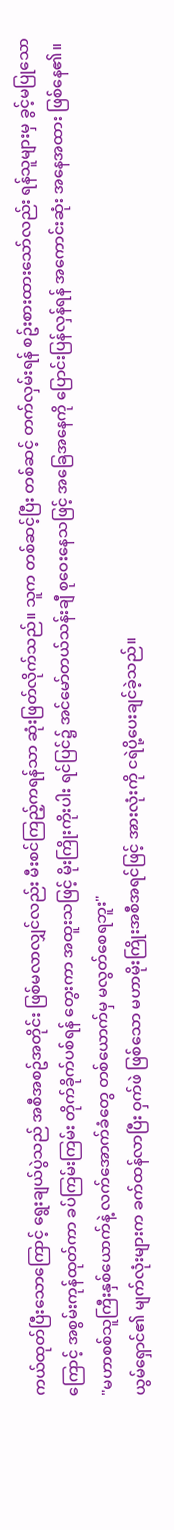ကယ်ထုတ်ပြီးသောကြောင့် ရွေးချယ်ပွဲသည် အစီအစဥ်အတိုင်း ဖြစ်မလာလျှင်လည်း မီးစင်ကြည့်ကရန်သာ ဆုံးဖြတ်လိုက်သည်။ သူက တစ်ဆင့်ပြီး တစ်ဆင့် တက်လှမ်းရန် စဥ်းစားထားသော်လည်း ရန်သူများမှ ခွင့်မပြုသောကြောင့် အစွမ်းကုန်ထုတ်ကာ ခပ်ကြမ်းကြမ်း တိုက်ခိုက်ပစ်ရန် တွေးကာ အထူးသဖြင့် မိုးကြိုးကိုးပါး ရင်ပြင်၌ အင်မော်တယ်သန်းချီ စုဝေးနေသဖြင့် အခြေအနေကို ပြောင်းပြန်လှန်ရန် အကောင်းဆုံး အနေအထား ဖြစ်နေ၏။
"မဟာစစ်သူကြီးနှစ်ယောက်နဲ့ လက်အောက်ခံတွေ တစ်ယောက်မှ မလွတ်စေရဘူး"
ယွမ်ရှောင်၏ မျက်လုံးများက ခက်ထန်လာပြီး ဝှက်ဖဲ ဖြစ်သော မဟာမိုးကြိုးအစီအရင်ဖြင့် အားလုံးကို ငရဲပို့ပေးချင်ခဲ့သည်။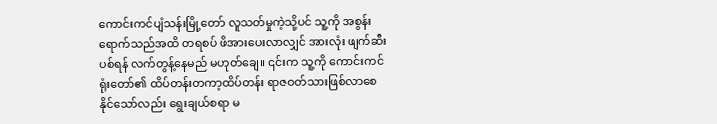ကောင်းကင်ပျံသန်းမြို့တော် လူသတ်မှုကဲ့သို့ပင် သူ့ကို အစွန်းရောက်သည်အထိ တရစပ် ဖိအားပေးလာလျှင် အားလုံး ဖျက်ဆီးပစ်ရန် လက်တွန့်နေမည် မဟုတ်ချေ။ ၎င်းက သူ့ကို ကောင်းကင်ရုံးတော်၏ ထိပ်တန်းတကာ့ထိပ်တန်း ရာဇဝတ်သားဖြစ်လာစေနိုင်သော်လည်း ရွေးချယ်စရာ မ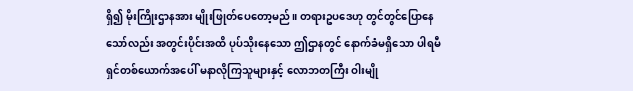ရှိ၍ မိုးကြိုးဌာနအား မျိုးဖြုတ်ပေတော့မည်။ တရားဥပဒေဟု တွင်တွင်ပြောနေသော်လည်း အတွင်းပိုင်းအထိ ပုပ်သိုးနေသော ဤဌာနတွင် နောက်ခံမရှိသော ပါရမီရှင်တစ်ယောက်အပေါ် မနာလိုကြသူများနှင့် လောဘတကြီး ဝါးမျို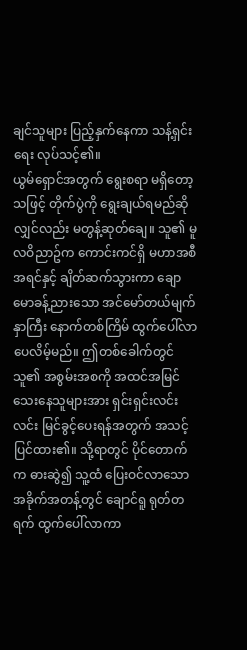ချင်သူများ ပြည့်နှက်နေကာ သန့်ရှင်းရေး လုပ်သင့်၏။
ယွမ်ရှောင်အတွက် ရွေးစရာ မရှိတော့သဖြင့် တိုက်ပွဲကို ရွေးချယ်ရမည်ဆိုလျှင်လည်း မတွန့်ဆုတ်ချေ။ သူ၏ မူလဝိညာဥ်က ကောင်းကင်ရှိ မဟာအစီအရင်နှင့် ချိတ်ဆက်သွားကာ ချောမောခန့်ညားသော အင်မော်တယ်မျက်နှာကြီး နောက်တစ်ကြိမ် ထွက်ပေါ်လာပေလိမ့်မည်။ ဤတစ်ခေါက်တွင် သူ၏ အစွမ်းအစကို အထင်အမြင်သေးနေသူများအား ရှင်းရှင်းလင်းလင်း မြင်ခွင့်ပေးရန်အတွက် အသင့်ပြင်ထား၏။ သို့ရာတွင် ပိုင်တောက်က ဓားဆွဲ၍ သူ့ထံ ပြေးဝင်လာသော အခိုက်အတန့်တွင် ချောင်ရူ ရုတ်တရက် ထွက်ပေါ်လာကာ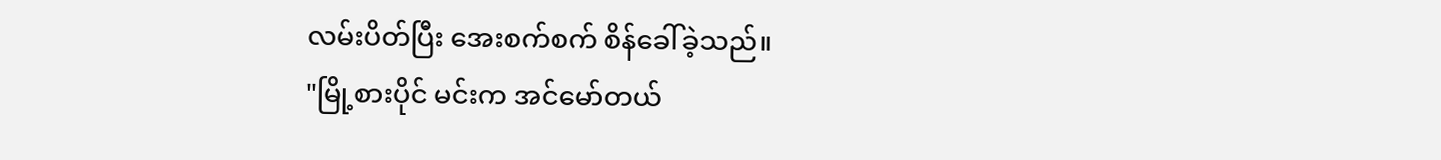လမ်းပိတ်ပြီး အေးစက်စက် စိန်ခေါ်ခဲ့သည်။
"မြို့စားပိုင် မင်းက အင်မော်တယ်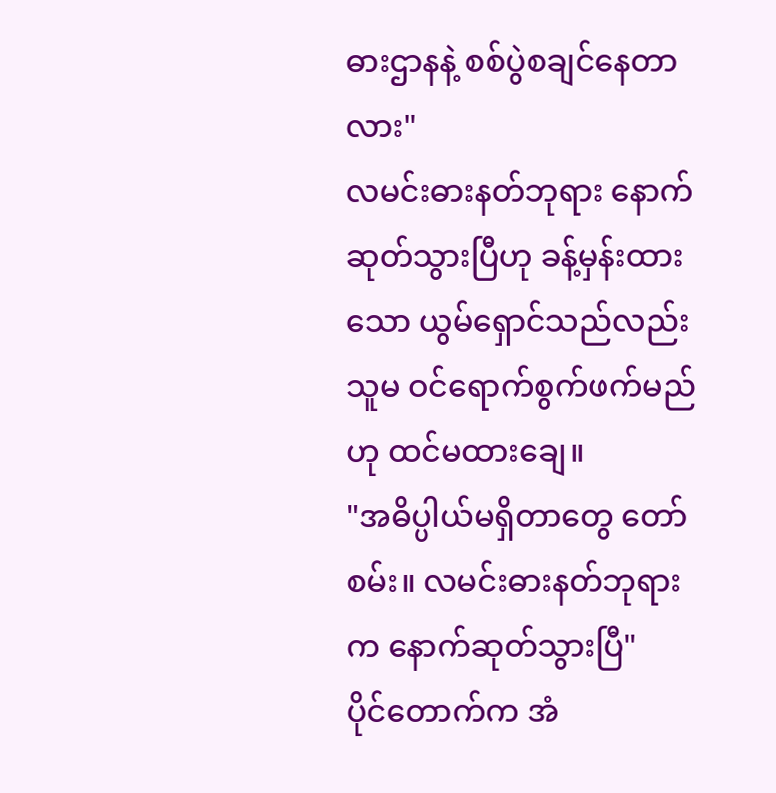ဓားဌာနနဲ့ စစ်ပွဲစချင်နေတာလား"
လမင်းဓားနတ်ဘုရား နောက်ဆုတ်သွားပြီဟု ခန့်မှန်းထားသော ယွမ်ရှောင်သည်လည်း သူမ ဝင်ရောက်စွက်ဖက်မည်ဟု ထင်မထားချေ။
"အဓိပ္ပါယ်မရှိတာတွေ တော်စမ်း။ လမင်းဓားနတ်ဘုရားက နောက်ဆုတ်သွားပြီ"
ပိုင်တောက်က အံ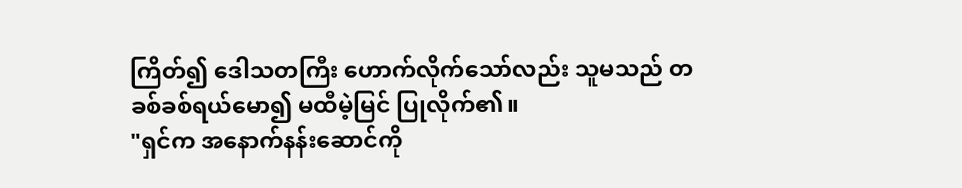ကြိတ်၍ ဒေါသတကြီး ဟောက်လိုက်သော်လည်း သူမသည် တခစ်ခစ်ရယ်မော၍ မထီမဲ့မြင် ပြုလိုက်၏။
"ရှင်က အနောက်နန်းဆောင်ကို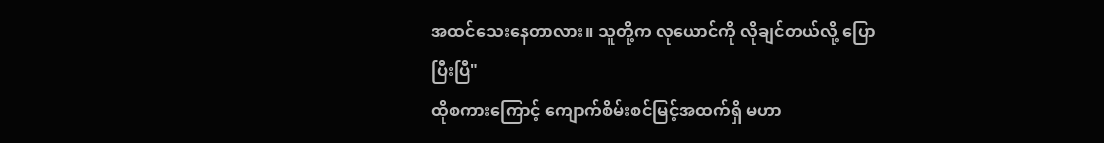အထင်သေးနေတာလား။ သူတို့က လုယောင်ကို လိုချင်တယ်လို့ ပြောပြီးပြီ"
ထိုစကားကြောင့် ကျောက်စိမ်းစင်မြင့်အထက်ရှိ မဟာ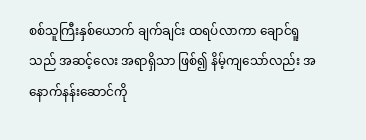စစ်သူကြီးနှစ်ယောက် ချက်ချင်း ထရပ်လာကာ ချောင်ရူသည် အဆင့်လေး အရာရှိသာ ဖြစ်၍ နိမ့်ကျသော်လည်း အနောက်နန်းဆောင်ကို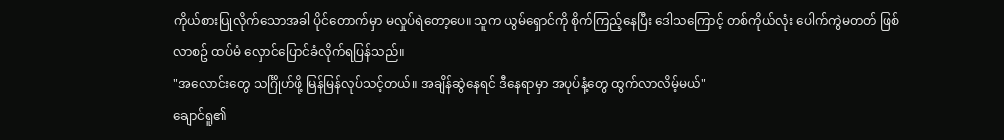ကိုယ်စားပြုလိုက်သောအခါ ပိုင်တောက်မှာ မလှုပ်ရဲတော့ပေ။ သူက ယွမ်ရှောင်ကို စိုက်ကြည့်နေပြီး ဒေါသကြောင့် တစ်ကိုယ်လုံး ပေါက်ကွဲမတတ် ဖြစ်လာစဥ် ထပ်မံ လှောင်ပြောင်ခံလိုက်ရပြန်သည်။
"အလောင်းတွေ သင်္ဂြိုဟ်ဖို့ မြန်မြန်လုပ်သင့်တယ်။ အချိန်ဆွဲနေရင် ဒီနေရာမှာ အပုပ်နံ့တွေ ထွက်လာလိမ့်မယ်"
ချောင်ရူ၏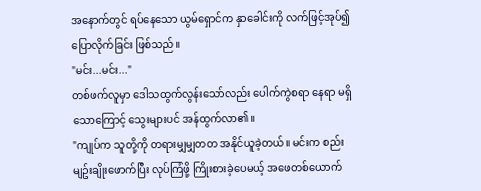အနောက်တွင် ရပ်နေသော ယွမ်ရှောင်က နှာခေါင်းကို လက်ဖြင့်အုပ်၍ ပြောလိုက်ခြင်း ဖြစ်သည်။
"မင်း...မင်း..."
တစ်ဖက်လူမှာ ဒေါသထွက်လွန်းသော်လည်း ပေါက်ကွဲစရာ နေရာ မရှိသောကြောင့် သွေးများပင် အန်ထွက်လာ၏။
"ကျုပ်က သူတို့ကို တရားမျှမျှတတ အနိုင်ယူခဲ့တယ်။ မင်းက စည်းမျဥ်းချိုးဖောက်ပြီး လုပ်ကြံဖို့ ကြိုးစားခဲ့ပေမယ့် အဖေတစ်ယောက်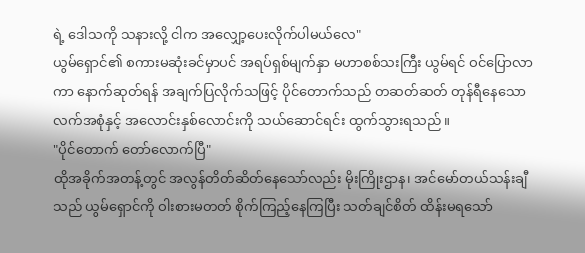ရဲ့ ဒေါသကို သနားလို့ ငါက အလျှော့ပေးလိုက်ပါမယ်လေ"
ယွမ်ရှောင်၏ စကားမဆုံးခင်မှာပင် အရပ်ရှစ်မျက်နှာ မဟာစစ်သးကြီး ယွမ်ရင် ဝင်ပြောလာကာ နောက်ဆုတ်ရန် အချက်ပြလိုက်သဖြင့် ပိုင်တောက်သည် တဆတ်ဆတ် တုန်ရီနေသော လက်အစုံနှင့် အလောင်းနှစ်လောင်းကို သယ်ဆောင်ရင်း ထွက်သွားရသည်။
"ပိုင်တောက် တော်လောက်ပြီ"
ထိုအခိုက်အတန့်တွင် အလွန်တိတ်ဆိတ်နေသော်လည်း မိုးကြိုးဌာန၊ အင်မော်တယ်သန်းချီသည် ယွမ်ရှောင်ကို ဝါးစားမတတ် စိုက်ကြည့်နေကြပြီး သတ်ချင်စိတ် ထိန်းမရသော်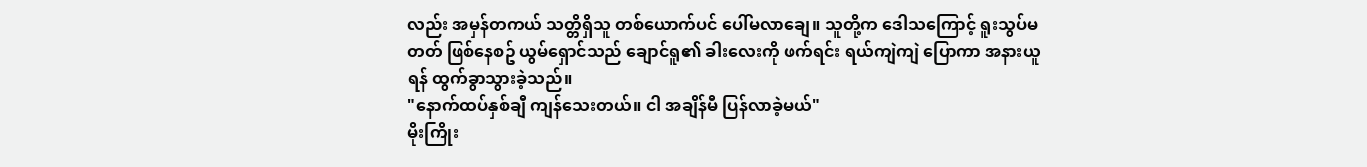လည်း အမှန်တကယ် သတ္တိရှိသူ တစ်ယောက်ပင် ပေါ်မလာချေ။ သူတို့က ဒေါသကြောင့် ရူးသွပ်မတတ် ဖြစ်နေစဥ် ယွမ်ရှောင်သည် ချောင်ရူ၏ ခါးလေးကို ဖက်ရင်း ရယ်ကျဲကျဲ ပြောကာ အနားယူရန် ထွက်ခွာသွားခဲ့သည်။
"နောက်ထပ်နှစ်ချီ ကျန်သေးတယ်။ ငါ အချိန်မီ ပြန်လာခဲ့မယ်"
မိုးကြိုး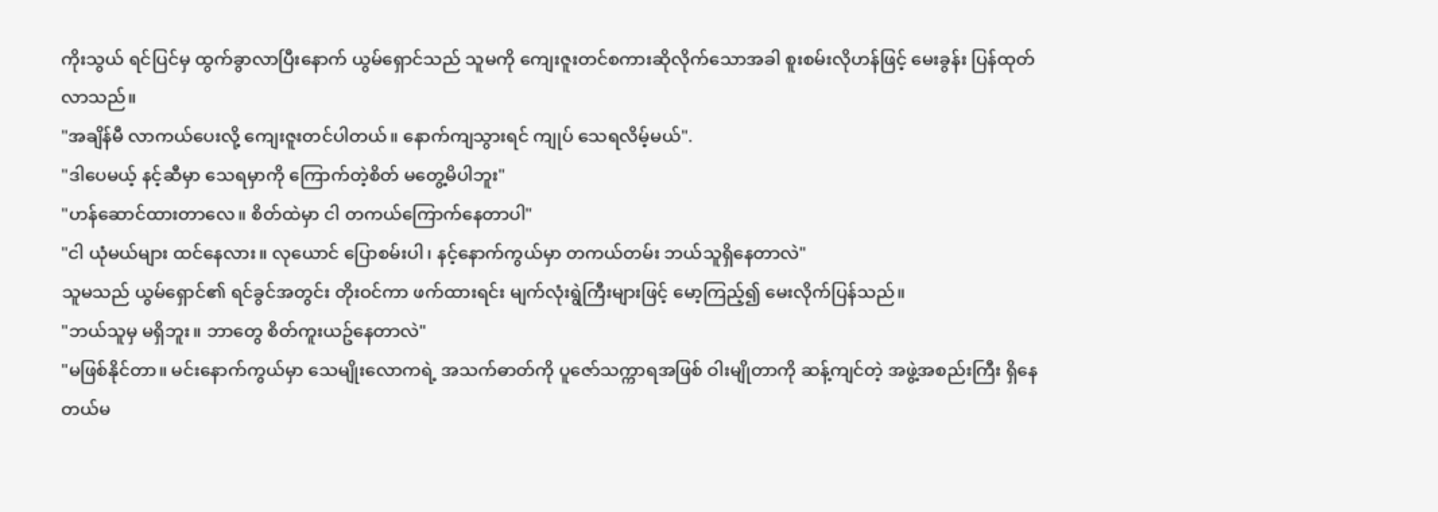ကိုးသွယ် ရင်ပြင်မှ ထွက်ခွာလာပြီးနောက် ယွမ်ရှောင်သည် သူမကို ကျေးဇူးတင်စကားဆိုလိုက်သောအခါ စူးစမ်းလိုဟန်ဖြင့် မေးခွန်း ပြန်ထုတ်လာသည်။
"အချိန်မီ လာကယ်ပေးလို့ ကျေးဇူးတင်ပါတယ်။ နောက်ကျသွားရင် ကျုပ် သေရလိမ့်မယ်".
"ဒါပေမယ့် နင့်ဆီမှာ သေရမှာကို ကြောက်တဲ့စိတ် မတွေ့မိပါဘူး"
"ဟန်ဆောင်ထားတာလေ။ စိတ်ထဲမှာ ငါ တကယ်ကြောက်နေတာပါ"
"ငါ ယုံမယ်များ ထင်နေလား။ လုယောင် ပြောစမ်းပါ၊ နင့်နောက်ကွယ်မှာ တကယ်တမ်း ဘယ်သူရှိနေတာလဲ"
သူမသည် ယွမ်ရှောင်၏ ရင်ခွင်အတွင်း တိုးဝင်ကာ ဖက်ထားရင်း မျက်လုံးရွဲကြီးများဖြင့် မော့ကြည့်၍ မေးလိုက်ပြန်သည်။
"ဘယ်သူမှ မရှိဘူး။ ဘာတွေ စိတ်ကူးယဥ်နေတာလဲ"
"မဖြစ်နိုင်တာ။ မင်းနောက်ကွယ်မှာ သေမျိုးလောကရဲ့ အသက်ဓာတ်ကို ပူဇော်သက္ကာရအဖြစ် ဝါးမျိုတာကို ဆန့်ကျင်တဲ့ အဖွဲ့အစည်းကြီး ရှိနေတယ်မ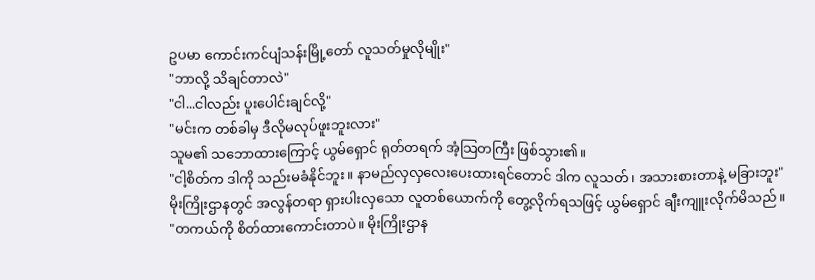ဥပမာ ကောင်းကင်ပျံသန်းမြို့တော် လူသတ်မှုလိုမျိုး"
"ဘာလို့ သိချင်တာလဲ"
"ငါ...ငါလည်း ပူးပေါင်းချင်လို့"
"မင်းက တစ်ခါမှ ဒီလိုမလုပ်ဖူးဘူးလား"
သူမ၏ သဘောထားကြောင့် ယွမ်ရှောင် ရုတ်တရက် အံ့သြတကြီး ဖြစ်သွား၏။
"ငါ့စိတ်က ဒါကို သည်းမခံနိုင်ဘူး။ နာမည်လှလှလေးပေးထားရင်တောင် ဒါက လူသတ်၊ အသားစားတာနဲ့ မခြားဘူး"
မိုးကြိုးဌာနတွင် အလွန်တရာ ရှားပါးလှသော လူတစ်ယောက်ကို တွေ့လိုက်ရသဖြင့် ယွမ်ရှောင် ချီးကျူးလိုက်မိသည်။
"တကယ်ကို စိတ်ထားကောင်းတာပဲ။ မိုးကြိုးဌာန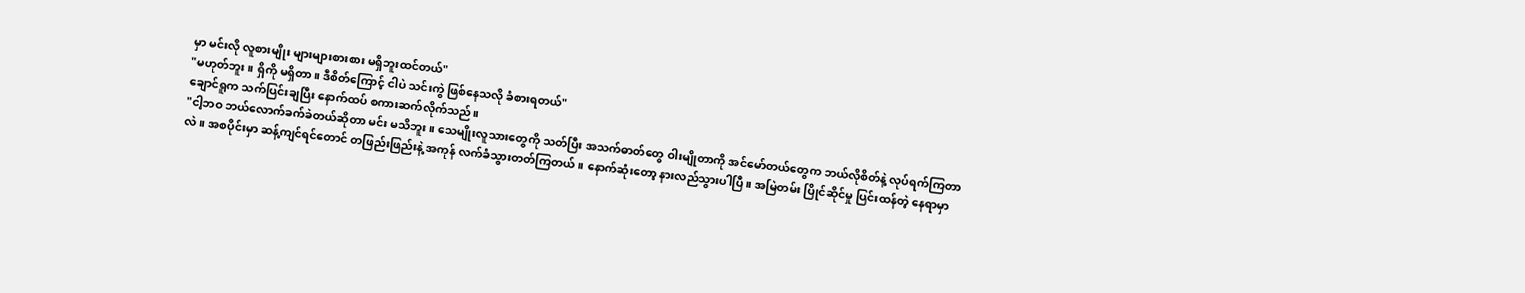မှာ မင်းလို လူစားမျိုး များများစားစား မရှိဘူးထင်တယ်"
"မဟုတ်ဘူး။ ရှိကို မရှိတာ။ ဒီစိတ်ကြောင့် ငါပဲ သင်းကွဲ ဖြစ်နေသလို ခံစားရတယ်"
ချောင်ရူက သက်ပြင်းချပြီး နောက်ထပ် စကားဆက်လိုက်သည်။
"ငါ့ဘဝ ဘယ်လောက်ခက်ခဲတယ်ဆိုတာ မင်း မသိဘူး။ သေမျိုးလူသားတွေကို သတ်ပြီး အသက်ဓာတ်တွေ ဝါးမျိုတာကို အင်မော်တယ်တွေက ဘယ်လိုစိတ်နဲ့ လုပ်ရက်ကြတာလဲ။ အစပိုင်းမှာ ဆန့်ကျင်ရင်တောင် တဖြည်းဖြည်းနဲ့ အကုန် လက်ခံသွားတတ်ကြတယ်။ နောက်ဆုံးတော့ နားလည်သွားပါပြီ။ အမြဲတမ်း ပြိုင်ဆိုင်မှု ပြင်းထန်တဲ့ နေရာမှာ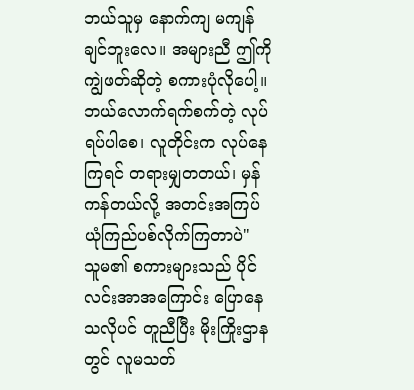ဘယ်သူမှ နောက်ကျ မကျန်ချင်ဘူးလေ။ အများညီ ဤကို ကျွဲဖတ်ဆိုတဲ့ စကားပုံလိုပေါ့။ ဘယ်လောက်ရက်စက်တဲ့ လုပ်ရပ်ပါစေ၊ လူတိုင်းက လုပ်နေကြရင် တရားမျှတတယ်၊ မှန်ကန်တယ်လို့ အတင်းအကြပ် ယုံကြည်ပစ်လိုက်ကြတာပဲ"
သူမ၏ စကားများသည် ပိုင်လင်းအာအကြောင်း ပြောနေသလိုပင် တူညီပြီး မိုးကြိုးဌာနတွင် လူမသတ်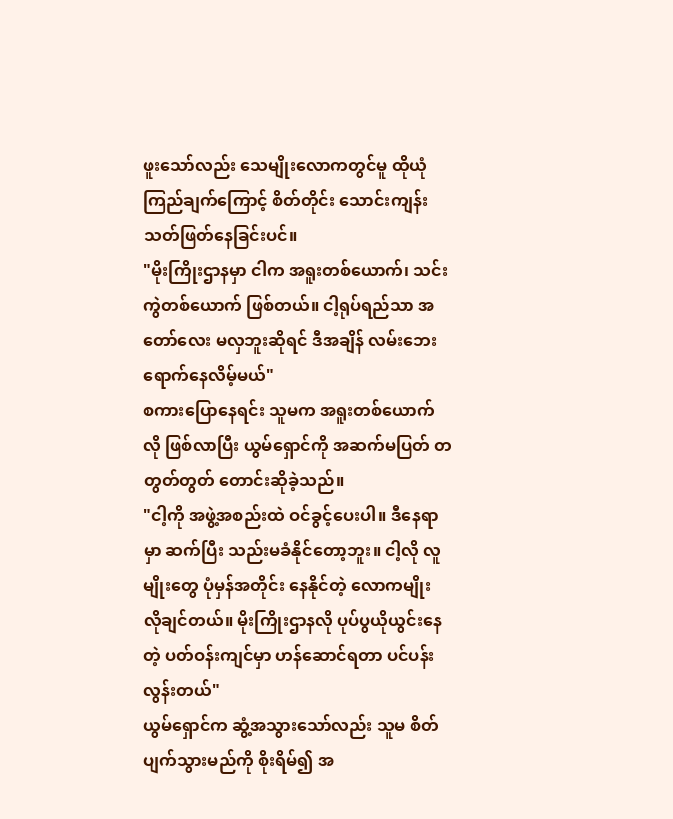ဖူးသော်လည်း သေမျိုးလောကတွင်မူ ထိုယုံကြည်ချက်ကြောင့် စိတ်တိုင်း သောင်းကျန်းသတ်ဖြတ်နေခြင်းပင်။
"မိုးကြိုးဌာနမှာ ငါက အရူးတစ်ယောက်၊ သင်းကွဲတစ်ယောက် ဖြစ်တယ်။ ငါ့ရုပ်ရည်သာ အတော်လေး မလှဘူးဆိုရင် ဒီအချိန် လမ်းဘေး ရောက်နေလိမ့်မယ်"
စကားပြောနေရင်း သူမက အရူးတစ်ယောက်လို ဖြစ်လာပြီး ယွမ်ရှောင်ကို အဆက်မပြတ် တတွတ်တွတ် တောင်းဆိုခဲ့သည်။
"ငါ့ကို အဖွဲ့အစည်းထဲ ဝင်ခွင့်ပေးပါ။ ဒီနေရာမှာ ဆက်ပြီး သည်းမခံနိုင်တော့ဘူး။ ငါ့လို လူမျိုးတွေ ပုံမှန်အတိုင်း နေနိုင်တဲ့ လောကမျိုး လိုချင်တယ်။ မိုးကြိုးဌာနလို ပုပ်ပွယိုယွင်းနေတဲ့ ပတ်ဝန်းကျင်မှာ ဟန်ဆောင်ရတာ ပင်ပန်းလွန်းတယ်"
ယွမ်ရှောင်က ဆွံ့အသွားသော်လည်း သူမ စိတ်ပျက်သွားမည်ကို စိုးရိမ်၍ အ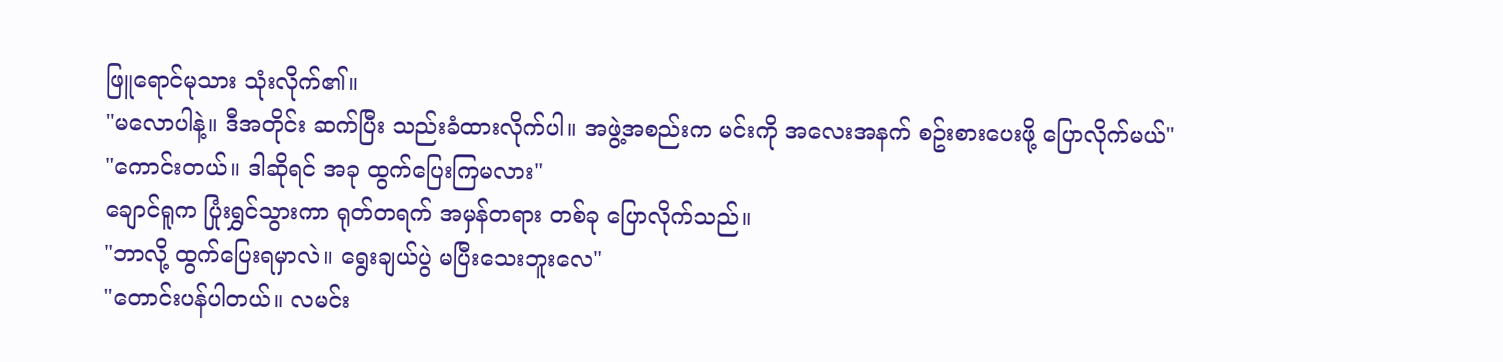ဖြူရောင်မုသား သုံးလိုက်၏။
"မလောပါနဲ့။ ဒီအတိုင်း ဆက်ပြီး သည်းခံထားလိုက်ပါ။ အဖွဲ့အစည်းက မင်းကို အလေးအနက် စဥ်းစားပေးဖို့ ပြောလိုက်မယ်"
"ကောင်းတယ်။ ဒါဆိုရင် အခု ထွက်ပြေးကြမလား"
ချောင်ရူက ပြုံးရွှင်သွားကာ ရုတ်တရက် အမှန်တရား တစ်ခု ပြောလိုက်သည်။
"ဘာလို့ ထွက်ပြေးရမှာလဲ။ ရွေးချယ်ပွဲ မပြီးသေးဘူးလေ"
"တောင်းပန်ပါတယ်။ လမင်း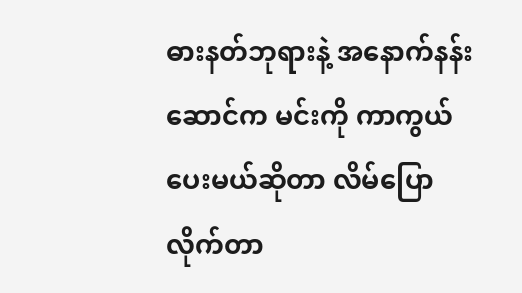ဓားနတ်ဘုရားနဲ့ အနောက်နန်းဆောင်က မင်းကို ကာကွယ်ပေးမယ်ဆိုတာ လိမ်ပြောလိုက်တာ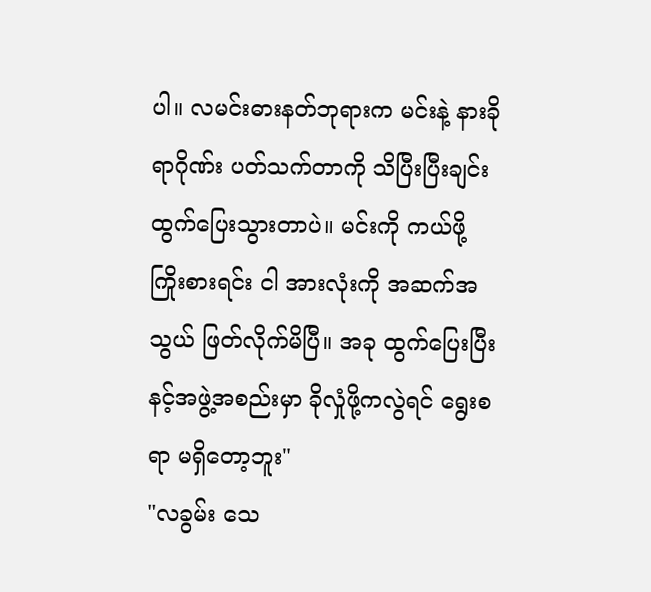ပါ။ လမင်းဓားနတ်ဘုရားက မင်းနဲ့ နားခိုရာဂိုဏ်း ပတ်သက်တာကို သိပြီးပြီးချင်း ထွက်ပြေးသွားတာပဲ။ မင်းကို ကယ်ဖို့ ကြိုးစားရင်း ငါ အားလုံးကို အဆက်အသွယ် ဖြတ်လိုက်မိပြီ။ အခု ထွက်ပြေးပြီး နင့်အဖွဲ့အစည်းမှာ ခိုလှုံဖို့ကလွဲရင် ရွေးစရာ မရှိတော့ဘူး"
"လခွမ်း သေ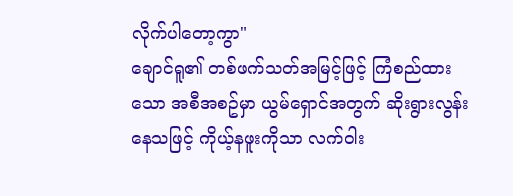လိုက်ပါတော့ကွာ"
ချောင်ရူ၏ တစ်ဖက်သတ်အမြင့်ဖြင့် ကြံစည်ထားသော အစီအစဥ်မှာ ယွမ်ရှောင်အတွက် ဆိုးရွားလွန်းနေသဖြင့် ကိုယ့်နဖူးကိုသာ လက်ဝါး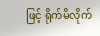ဖြင့် ရိုက်မိလိုက်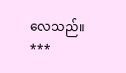လေသည်။
***